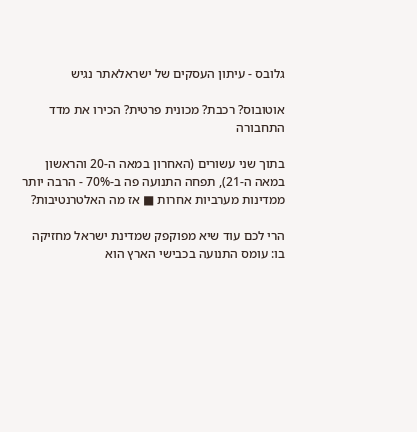גלובס - עיתון העסקים של ישראלאתר נגיש

אוטובוס? רכבת? מכונית פרטית? הכירו את מדד התחבורה

בתוך שני עשורים (האחרון במאה ה-20 והראשון במאה ה-21), תפחה התנועה פה ב-70% - הרבה יותר ממדינות מערביות אחרות ■ אז מה האלטרנטיבות?

הרי לכם עוד שיא מפוקפק שמדינת ישראל מחזיקה בו: עומס התנועה בכבישי הארץ הוא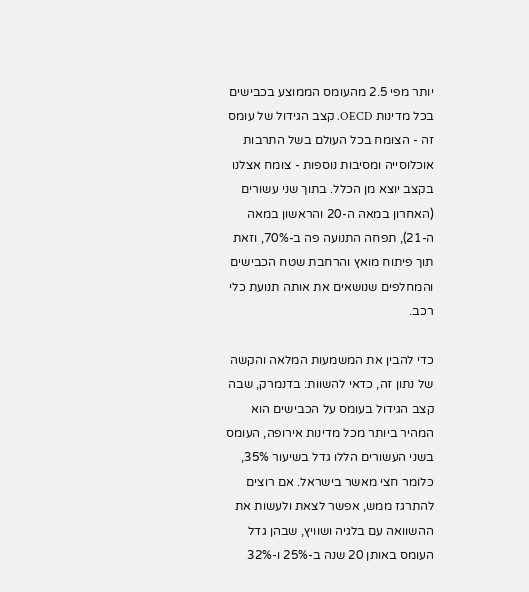יותר מפי 2.5 מהעומס הממוצע בכבישים בכל מדינות OECD. קצב הגידול של עומס זה - הצומח בכל העולם בשל התרבות אוכלוסייה ומסיבות נוספות - צומח אצלנו בקצב יוצא מן הכלל. בתוך שני עשורים (האחרון במאה ה-20 והראשון במאה ה-21), תפחה התנועה פה ב-70%, וזאת תוך פיתוח מואץ והרחבת שטח הכבישים והמחלפים שנושאים את אותה תנועת כלי רכב.

כדי להבין את המשמעות המלאה והקשה של נתון זה, כדאי להשוות: בדנמרק, שבה קצב הגידול בעומס על הכבישים הוא המהיר ביותר מכל מדינות אירופה, העומס בשני העשורים הללו גדל בשיעור 35%, כלומר חצי מאשר בישראל. אם רוצים להתרגז ממש, אפשר לצאת ולעשות את ההשוואה עם בלגיה ושוויץ, שבהן גדל העומס באותן 20 שנה ב-25% ו-32%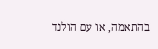בהתאמה, או עם הולנד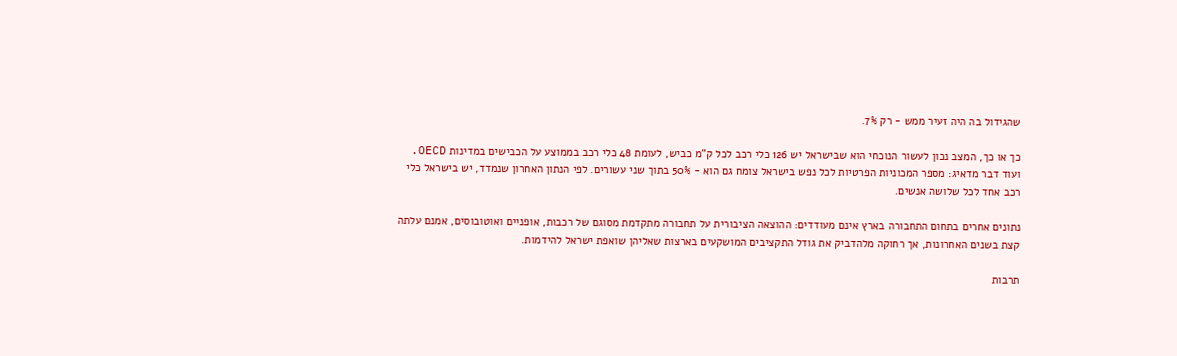שהגידול בה היה זעיר ממש - רק 7%.

כך או כך, המצב נכון לעשור הנוכחי הוא שבישראל יש 126 כלי רכב לכל ק"מ כביש, לעומת 48 כלי רכב בממוצע על הכבישים במדינות OECD. ועוד דבר מדאיג: מספר המכוניות הפרטיות לכל נפש בישראל צומח גם הוא - 50% בתוך שני עשורים. לפי הנתון האחרון שנמדד, יש בישראל כלי רכב אחד לכל שלושה אנשים.

נתונים אחרים בתחום התחבורה בארץ אינם מעודדים: ההוצאה הציבורית על תחבורה מתקדמת מסוגם של רכבות, אופניים ואוטובוסים, אמנם עלתה קצת בשנים האחרונות, אך רחוקה מלהדביק את גודל התקציבים המושקעים בארצות שאליהן שואפת ישראל להידמות.

תרבות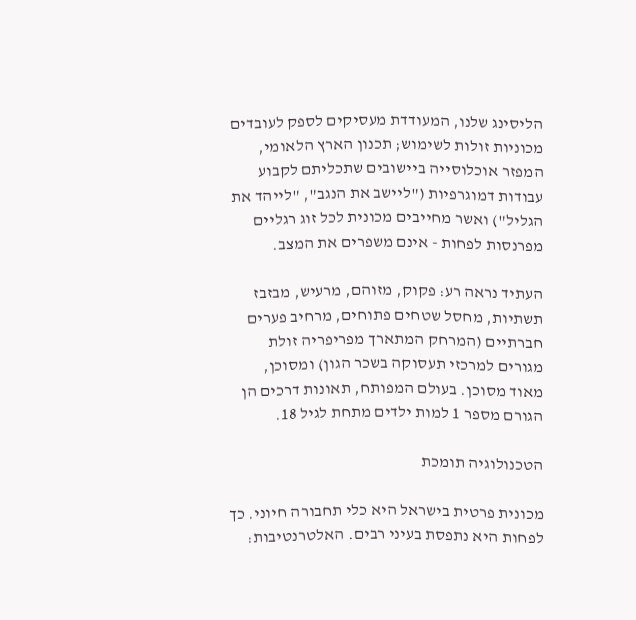הליסינג שלנו, המעודדת מעסיקים לספק לעובדים מכוניות זולות לשימוש; תכנון הארץ הלאומי, המפזר אוכלוסייה ביישובים שתכליתם לקבוע עבודות דמוגרפיות ("ליישב את הנגב", "לייהד את הגליל") ואשר מחייבים מכונית לכל זוג רגליים מפרנסות לפחות - אינם משפרים את המצב.

העתיד נראה רע: פקוק, מזוהם, מרעיש, מבזבז תשתיות, מחסל שטחים פתוחים, מרחיב פערים חברתיים (המרחק המתארך מפריפריה זולת מגורים למרכזי תעסוקה בשכר הגון) ומסוכן, מאוד מסוכן. בעולם המפותח, תאונות דרכים הן הגורם מספר 1 למות ילדים מתחת לגיל 18.

הטכנולוגיה תומכת

מכונית פרטית בישראל היא כלי תחבורה חיוני. כך לפחות היא נתפסת בעיני רבים. האלטרנטיבות: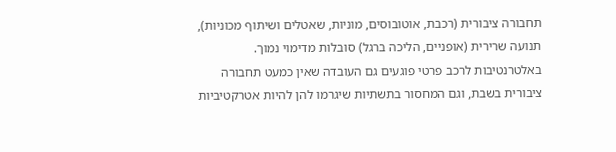תחבורה ציבורית (רכבת, אוטובוסים, מוניות, שאטלים ושיתוף מכוניות), תנועה שרירית (אופניים, הליכה ברגל) סובלות מדימוי נמוך. באלטרנטיבות לרכב פרטי פוגעים גם העובדה שאין כמעט תחבורה ציבורית בשבת, וגם המחסור בתשתיות שיגרמו להן להיות אטרקטיביות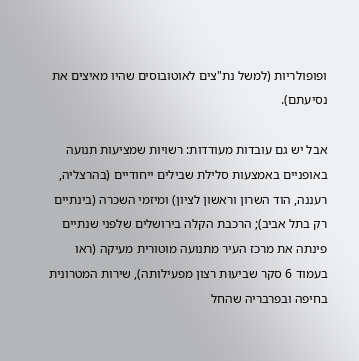ופופולריות (למשל נת"צים לאוטובוסים שהיו מאיצים את נסיעתם).

אבל יש גם עובדות מעודדות: רשויות שמציעות תנועה באופניים באמצעות סלילת שבילים ייחודיים (בהרצליה, רעננה, הוד השרון וראשון לציון) ומיזמי השכרה (בינתיים רק בתל אביב); הרכבת הקלה בירושלים שלפני שנתיים פינתה את מרכז העיר מתנועה מוטורית מעיקה (ראו בעמוד 6 סקר שביעות רצון מפעילותה), שירות המטרונית בחיפה ובפרבריה שהחל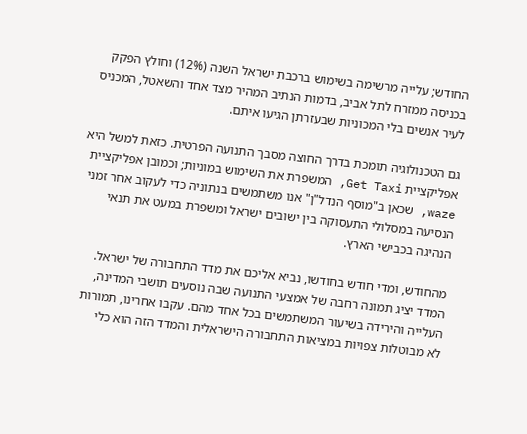החודש; עלייה מרשימה בשימוש ברכבת ישראל השנה (12%) וחולץ הפקק בכניסה ממזרח לתל אביב, בדמות הנתיב המהיר מצד אחד והשאטל, המכניס לעיר אנשים בלי המכוניות שבעזרתן הגיעו איתם.

גם הטכנולוגיה תומכת בדרך החוצה מסבך התנועה הפרטית. כזאת למשל היא אפליקציית Get Taxi, המשפרת את השימוש במוניות; וכמובן אפליקציית waze, שכאן ב"מוסף הנדל"ן" אנו משתמשים בנתוניה כדי לעקוב אחר זמני הנסיעה במסלולי התעסוקה בין ישובים ישראל ומשפרת במעט את תנאי הנהיגה בכבישי הארץ.

מהחודש, ומדי חודש בחודשו, נביא אליכם את מדד התחבורה של ישראל. המדד יציג תמונה רחבה של אמצעי התנועה שבה נוסעים תושבי המדינה, העלייה והירידה בשיעור המשתמשים בכל אחד מהם. עקבו אחרינו, תמורות לא מבוטלות צפויות במציאות התחבורה הישראלית והמדד הזה הוא כלי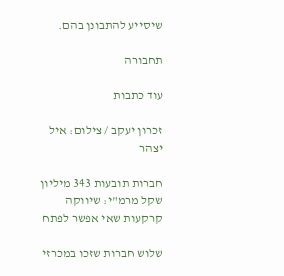שיסייע להתבונן בהם.

תחבורה

עוד כתבות

זכרון יעקב / צילום: איל יצהר

חברות תובעות 343 מיליון שקל מרמ"י: שיווקה קרקעות שאי אפשר לפתח

שלוש חברות שזכו במכרזי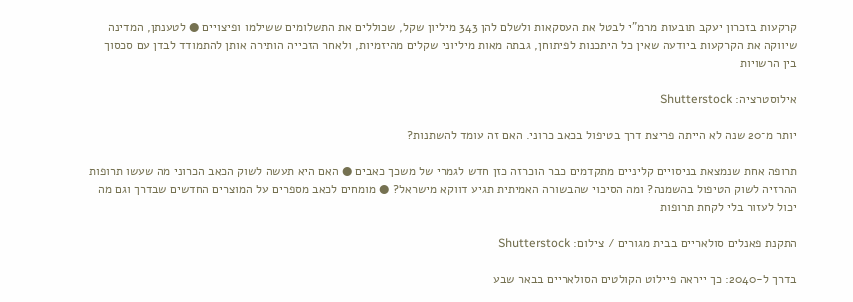קרקעות בזכרון יעקב תובעות מרמ"י לבטל את העסקאות ולשלם להן 343 מיליון שקל, שכוללים את התשלומים ששילמו ופיצויים ● לטענתן, המדינה שיווקה את הקרקעות ביודעה שאין כל היתכנות לפיתוחן, גבתה מאות מיליוני שקלים מהיזמיות, ולאחר הזכייה הותירה אותן להתמודד לבדן עם סכסוך בין הרשויות

אילוסטרציה: Shutterstock

יותר מ־20 שנה לא הייתה פריצת דרך בטיפול בכאב כרוני. האם זה עומד להשתנות?

תרופה אחת שנמצאת בניסויים קליניים מתקדמים כבר הוכרזה כזן חדש לגמרי של משכך כאבים ● האם היא תעשה לשוק הכאב הכרוני מה שעשו תרופות ההרזיה לשוק הטיפול בהשמנה? ומה הסיכוי שהבשורה האמיתית תגיע דווקא מישראל? ● מומחים לכאב מספרים על המוצרים החדשים שבדרך וגם מה יכול לעזור בלי לקחת תרופות

התקנת פאנלים סולאריים בבית מגורים / צילום: Shutterstock

בדרך ל-2040: כך ייראה פיילוט הקולטים הסולאריים בבאר שבע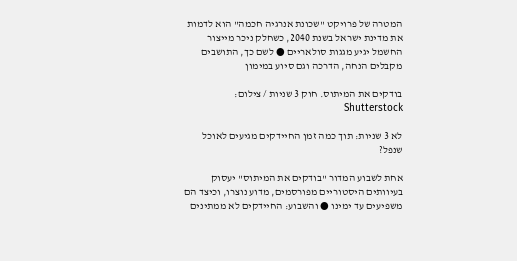המטרה של פרויקט "שכונת אנרגיה חכמה" הוא לדמות את מדינת ישראל בשנת 2040, כשחלק ניכר מייצור החשמל יגיע מגגות סולאריים ● לשם כך, התושבים מקבלים הנחה, הדרכה וגם סיוע במימון

בודקים את המיתוס. חוק 3 שניות / צילום: Shutterstock

לא 3 שניות: תוך כמה זמן החיידקים מגיעים לאוכל שנפל?

אחת לשבוע המדור "בודקים את המיתוס" יעסוק בעיוותים היסטוריים מפורסמים, מדוע נוצרו, וכיצד הם משפיעים עד ימינו ● והשבוע: החיידקים לא ממתינים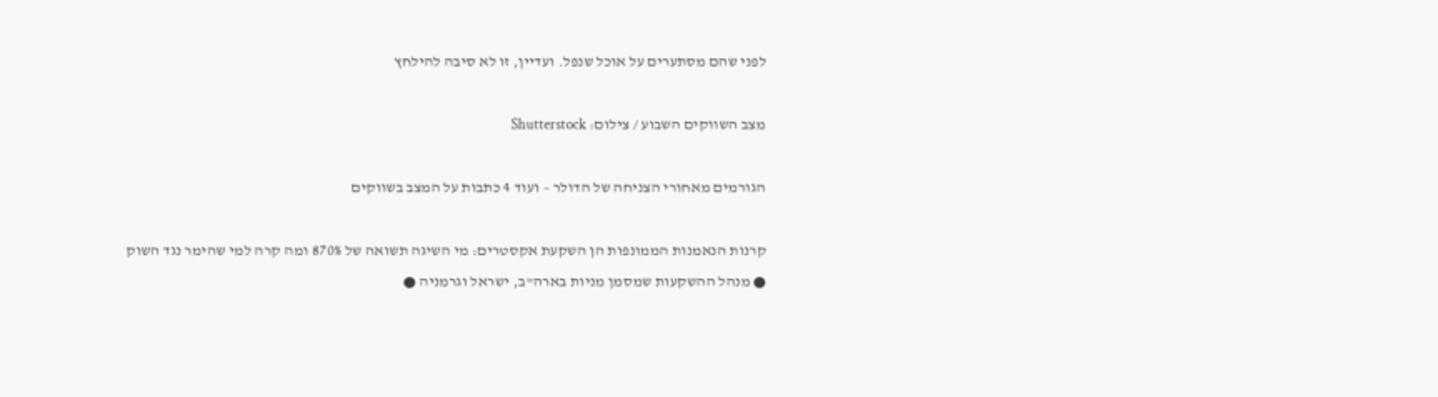לפני שהם מסתערים על אוכל שנפל. ועדיין, זו לא סיבה להילחץ

מצב השווקים השבוע / צילום: Shutterstock

הגורמים מאחורי הצניחה של הדולר – ועוד 4 כתבות על המצב בשווקים

קרנות הנאמנות הממונפות הן השקעת אקסטרים: מי השיגה תשואה של 870% ומה קרה למי שהימר נגד השוק ● מנהל ההשקעות שמסמן מניות בארה"ב, ישראל וגרמניה ●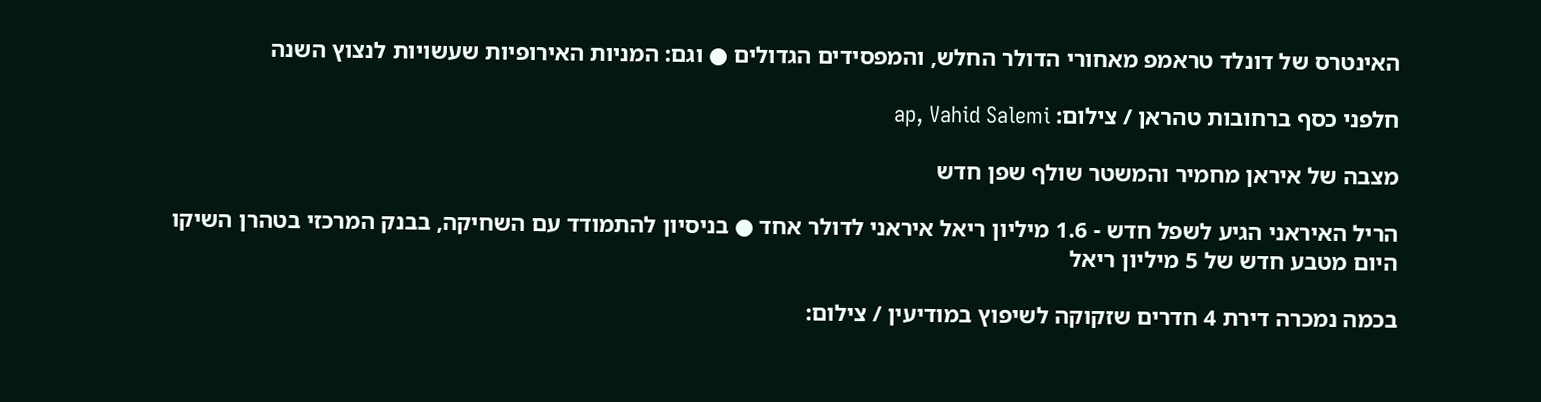האינטרס של דונלד טראמפ מאחורי הדולר החלש, והמפסידים הגדולים ● וגם: המניות האירופיות שעשויות לנצוץ השנה

חלפני כסף ברחובות טהראן / צילום: ap, Vahid Salemi

מצבה של איראן מחמיר והמשטר שולף שפן חדש

הריל האיראני הגיע לשפל חדש - 1.6 מיליון ריאל איראני לדולר אחד ● בניסיון להתמודד עם השחיקה, בבנק המרכזי בטהרן השיקו היום מטבע חדש של 5 מיליון ריאל

בכמה נמכרה דירת 4 חדרים שזקוקה לשיפוץ במודיעין / צילום: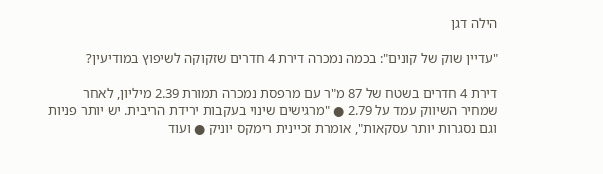הילה דגן

"עדיין שוק של קונים": בכמה נמכרה דירת 4 חדרים שזקוקה לשיפוץ במודיעין?

דירת 4 חדרים בשטח של 87 מ"ר עם מרפסת נמכרה תמורת 2.39 מיליון, לאחר שמחיר השיווק עמד על 2.79 ● "מרגישים שינוי בעקבות ירידת הריבית. יש יותר פניות וגם נסגרות יותר עסקאות", אומרת זכיינית רימקס יוניק ● ועוד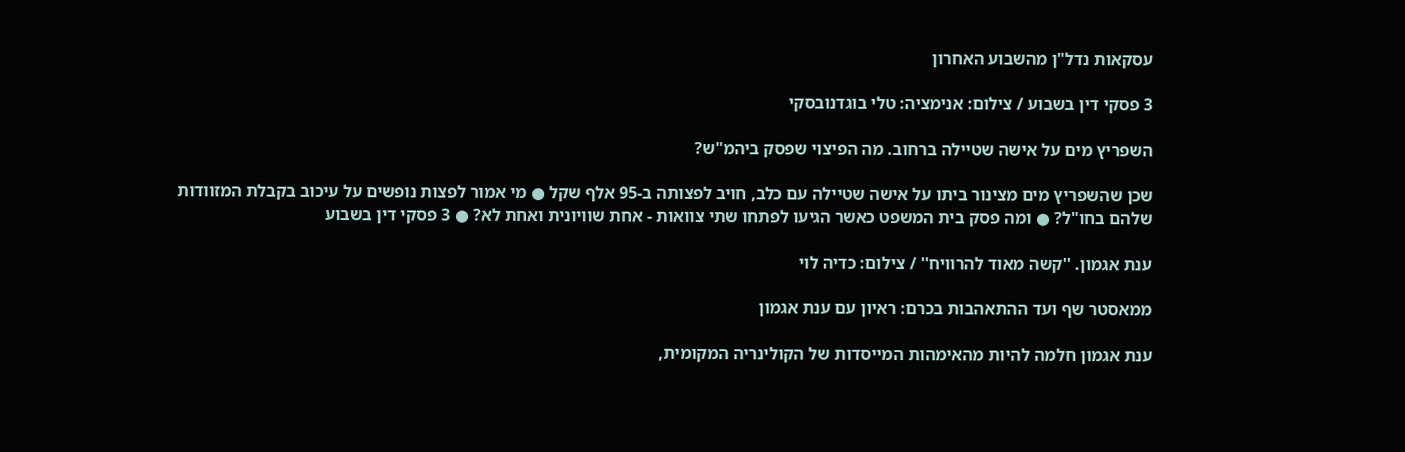עסקאות נדל"ן מהשבוע האחרון

3 פסקי דין בשבוע / צילום: אנימציה: טלי בוגדנובסקי

השפריץ מים על אישה שטיילה ברחוב. מה הפיצוי שפסק ביהמ"ש?

שכן שהשפריץ מים מצינור ביתו על אישה שטיילה עם כלב, חויב לפצותה ב-95 אלף שקל ● מי אמור לפצות נופשים על עיכוב בקבלת המזוודות שלהם בחו"ל? ● ומה פסק בית המשפט כאשר הגיעו לפתחו שתי צוואות - אחת שוויונית ואחת לא? ● 3 פסקי דין בשבוע

ענת אגמון. ''קשה מאוד להרוויח'' / צילום: כדיה לוי

ממאסטר שף ועד ההתאהבות בכרם: ראיון עם ענת אגמון

ענת אגמון חלמה להיות מהאימהות המייסדות של הקולינריה המקומית,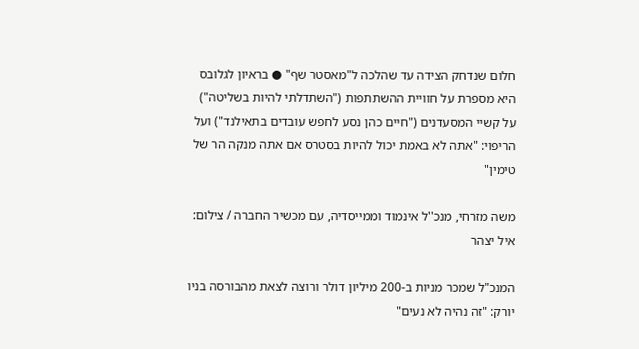חלום שנדחק הצידה עד שהלכה ל"מאסטר שף" ● בראיון לגלובס היא מספרת על חוויית ההשתתפות ("השתדלתי להיות בשליטה") על קשיי המסעדנים ("חיים כהן נסע לחפש עובדים בתאילנד") ועל הריפוי: "אתה לא באמת יכול להיות בסטרס אם אתה מנקה הר של טימין"

משה מזרחי, מנכ''ל אינמוד וממייסדיה, עם מכשיר החברה / צילום: איל יצהר

המנכ"ל שמכר מניות ב-200 מיליון דולר ורוצה לצאת מהבורסה בניו יורק: "זה נהיה לא נעים"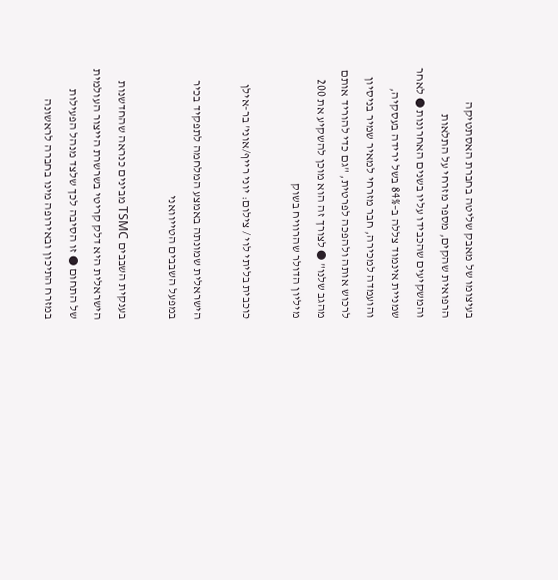בעיצומו של מאבק שליטה בחברת האסתטיקה הרפואית שהקים, מספר מזרחי על התלאות והמשקיעים שהכבידו עליו בשנים האחרונות ● לאחר שמניית אינמוד צללה ב–84% בשל ירידה בעסקיה, והועמדה למכירה, חבר מזרחי למאיר שמיר בניסיון לרכוש אותה ולהפכה לפרטית, "גם כדי להוריד אותם מהגב שלנו" ● לצורך זה הוא מוכן להשקיע את 200 מיליון הדולר שהרוויח בשוק

כוכבית בליתי לוי / צילום: יוני רייף/אוני' בר-אילן

הישראלית שמונתה באמצע המלחמה לתפקיד בכיר במפעל השבבים הטייוואני

בענקית השבבים TSMC מבינים כנראה שהחדשנות הישראלית היא דלק קריטי בשרשרת הייצור העולמית של התחום ● זו הסיבה לכך שלצד מנהל הפעילות במזרח התיכון ובאירופה מינו בחברה לראשונה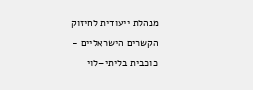מנהלת ייעודית לחיזוק הקשרים הישראליים - כוכבית בליתי–לוי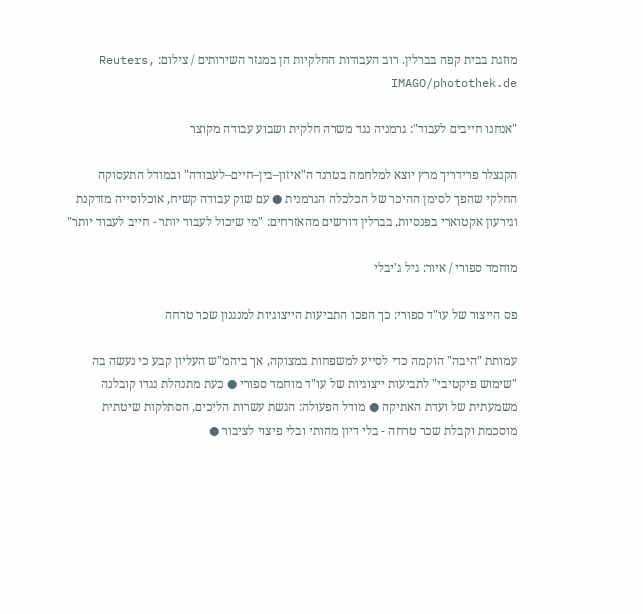מוזגת בבית קפה בברלין. רוב העבודות החלקיות הן במגזר השירותים / צילום: Reuters, IMAGO/photothek.de

"אנחנו חייבים לעבוד": גרמניה נגד משרה חלקית ושבוע עבודה מקוצר

הקנצלר פרידריך מרץ יוצא למלחמה בטרנד ה"איזון–בין–חיים–לעבודה" ובמודל התעסוקה החלקי שהפך לסימן ההיכר של הכלכלה הגרמנית ● עם שוק עבודה קשיח, אוכלוסייה מזדקנת וגירעון אקטוארי בפנסיות, בברלין דורשים מהאזרחים: "מי שיכול לעבוד יותר - חייב לעבוד יותר"

מוחמד ספורי / איור: גיל ג'יבלי

פס הייצור של עו"ד ספורי: כך הפכו התביעות הייצוגיות למנגנון שכר טרחה

עמותת "היבה" הוקמה כדי לסייע למשפחות במצוקה, אך ביהמ"ש העליון קבע כי נעשה בה "שימוש פיקטיבי" לתביעות ייצוגיות של עו"ד מוחמד ספורי ● כעת מתנהלת נגדו קובלנה משמעתית של ועדת האתיקה ● מודל הפעולה: הגשת עשרות הליכים, הסתלקות שיטתית מוסכמת וקבלת שכר טרחה - בלי דיון מהותי ובלי פיצוי לציבור ●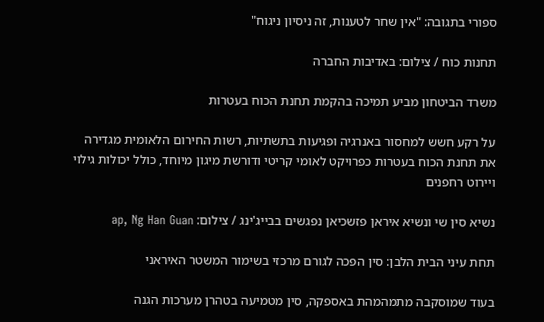ספורי בתגובה: "אין שחר לטענות, זה ניסיון ניגוח"

תחנות כוח / צילום: באדיבות החברה

משרד הביטחון מביע תמיכה בהקמת תחנת הכוח בעטרות

על רקע חשש למחסור באנרגיה ופגיעות בתשתיות, רשות החירום הלאומית מגדירה את תחנת הכוח בעטרות כפרויקט לאומי קריטי ודורשת מיגון מיוחד, כולל יכולות גילוי ויירוט רחפנים

נשיא סין שי ונשיא איראן פזשכיאן נפגשים בבייג'ינג / צילום: ap, Ng Han Guan

תחת עיני הבית הלבן: סין הפכה לגורם מרכזי בשימור המשטר האיראני

בעוד שמוסקבה מתמהמהת באספקה, סין מטמיעה בטהרן מערכות הגנה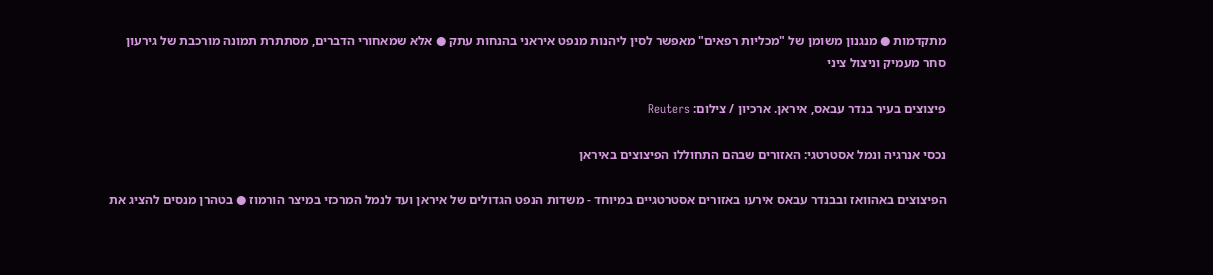מתקדמות ● מנגנון משומן של "מכליות רפאים" מאפשר לסין ליהנות מנפט איראני בהנחות עתק ● אלא שמאחורי הדברים, מסתתרת תמונה מורכבת של גירעון סחר מעמיק וניצול ציני

פיצוצים בעיר בנדר עבאס, איראן. ארכיון / צילום: Reuters

נכסי אנרגיה ונמל אסטרטגי: האזורים שבהם התחוללו הפיצוצים באיראן

הפיצוצים באהוואז ובבנדר עבאס אירעו באזורים אסטרטגיים במיוחד - משדות הנפט הגדולים של איראן ועד לנמל המרכזי במיצר הורמוז ● בטהרן מנסים להציג את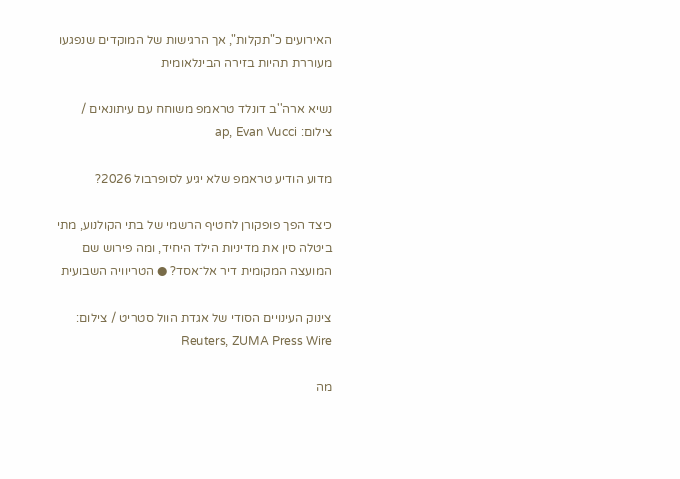האירועים כ"תקלות", אך הרגישות של המוקדים שנפגעו מעוררת תהיות בזירה הבינלאומית

נשיא ארה''ב דונלד טראמפ משוחח עם עיתונאים / צילום: ap, Evan Vucci

מדוע הודיע טראמפ שלא יגיע לסופרבול 2026?

כיצד הפך פופקורן לחטיף הרשמי של בתי הקולנוע, מתי ביטלה סין את מדיניות הילד היחיד, ומה פירוש שם המועצה המקומית דיר אל־אסד? ● הטריוויה השבועית

צינוק העינויים הסודי של אגדת הוול סטריט / צילום: Reuters, ZUMA Press Wire

מה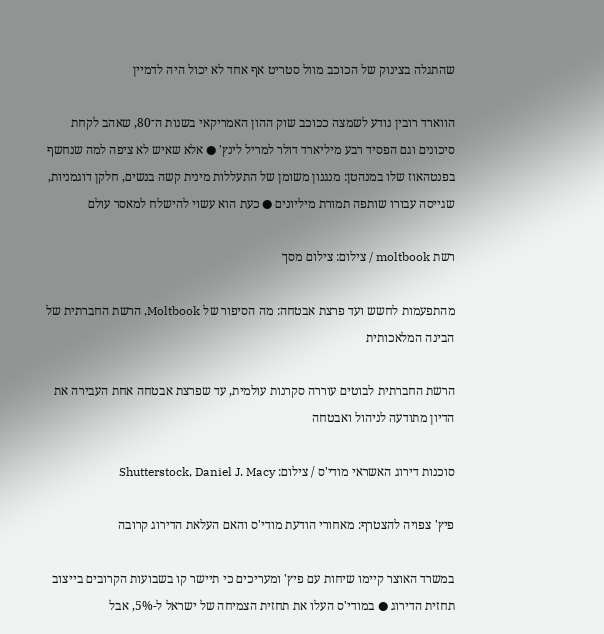שהתגלה בצינוק של הכוכב מוול סטריט אף אחד לא יכול היה לדמיין

הווארד רובין נודע לשמצה ככוכב שוק ההון האמריקאי בשנות ה־80, שאהב לקחת סיכונים וגם הפסיד רבע מיליארד דולר למריל לינץ' ● אלא שאיש לא ציפה למה שנחשף בפנטהאוז שלו במנהטן: מנגנון משומן של התעללות מינית קשה בנשים, חלקן דוגמניות, שגייסה עבורו שותפה תמורת מיליונים ● כעת הוא עשוי להישלח למאסר עולם

רשת moltbook / צילום: צילום מסך

מהתפעמות לחשש ועד פרצת אבטחה: מה הסיפור של Moltbook, הרשת החברתית של הבינה המלאכותית

הרשת החברתית לבוטים עוררה סקרנות עולמית, עד שפרצת אבטחה אחת העבירה את הדיון מתודעה לניהול ואבטחה

סוכנות דירוג האשראי מודי'ס / צילום: Shutterstock, Daniel J. Macy

פיץ' צפויה להצטרף: מאחורי הודעת מודי'ס והאם העלאת הדירוג קרובה

במשרד האוצר קיימו שיחות עם פיץ' ומעריכים כי תיישר קו בשבועות הקרובים בייצוב תחזית הדירוג ● במודי'ס העלו את תחזית הצמיחה של ישראל ל-5%, אבל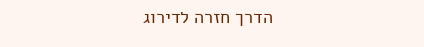הדרך חזרה לדירוג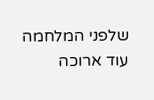שלפני המלחמה עוד ארוכה